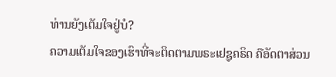ທ່ານຍັງເຕັມໃຈຢູ່ບໍ?
ຄວາມເຕັມໃຈຂອງເຮົາທີ່ຈະຕິດຕາມພຣະເຢຊູຄຣິດ ຄືອັດຕາສ່ວນ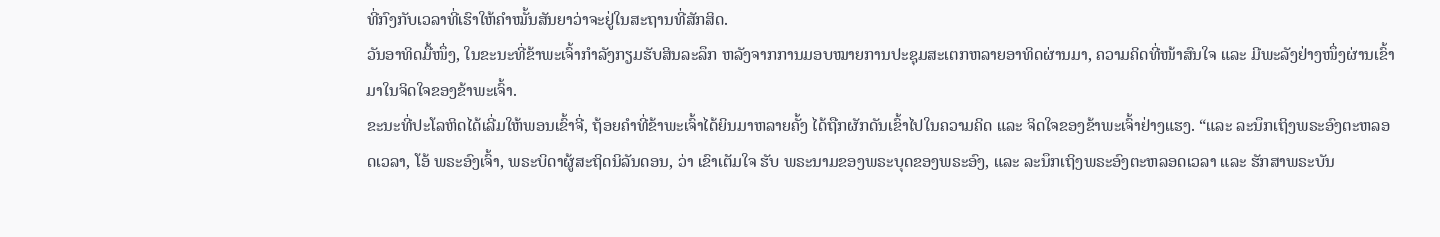ທີ່ກົງກັບເວລາທີ່ເຮົາໃຫ້ຄຳໝັ້ນສັນຍາວ່າຈະຢູ່ໃນສະຖານທີ່ສັກສິດ.
ວັນອາທິດມື້ໜຶ່ງ, ໃນຂະນະທີ່ຂ້າພະເຈົ້າກຳລັງກຽມຮັບສິນລະລຶກ ຫລັງຈາກການມອບໝາຍການປະຊຸມສະເຕກຫລາຍອາທິດຜ່ານມາ, ຄວາມຄິດທີ່ໜ້າສົນໃຈ ແລະ ມີພະລັງຢ່າງໜຶ່ງຜ່ານເຂົ້າມາໃນຈິດໃຈຂອງຂ້າພະເຈົ້າ.
ຂະນະທີ່ປະໂລຫິດໄດ້ເລີ່ມໃຫ້ພອນເຂົ້າຈີ່, ຖ້ອຍຄຳທີ່ຂ້າພະເຈົ້າໄດ້ຍິນມາຫລາຍຄັ້ງ ໄດ້ຖືກຜັກດັນເຂົ້າໄປໃນຄວາມຄິດ ແລະ ຈິດໃຈຂອງຂ້າພະເຈົ້າຢ່າງແຮງ. “ແລະ ລະນຶກເຖິງພຣະອົງຕະຫລອດເວລາ, ໂອ້ ພຣະອົງເຈົ້າ, ພຣະບິດາຜູ້ສະຖິດນິລັນດອນ, ວ່າ ເຂົາເຕັມໃຈ ຮັບ ພຣະນາມຂອງພຣະບຸດຂອງພຣະອົງ, ແລະ ລະນຶກເຖິງພຣະອົງຕະຫລອດເວລາ ແລະ ຮັກສາພຣະບັນ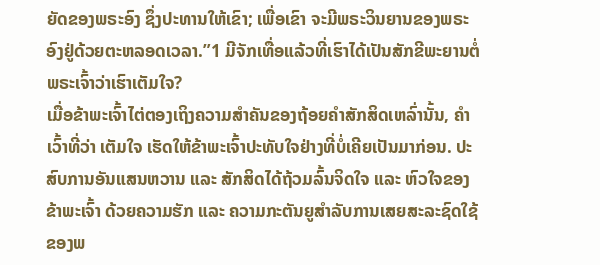ຍັດຂອງພຣະອົງ ຊຶ່ງປະທານໃຫ້ເຂົາ; ເພື່ອເຂົາ ຈະມີພຣະວິນຍານຂອງພຣະອົງຢູ່ດ້ວຍຕະຫລອດເວລາ.”1 ມີຈັກເທື່ອແລ້ວທີ່ເຮົາໄດ້ເປັນສັກຂີພະຍານຕໍ່ພຣະເຈົ້າວ່າເຮົາເຕັມໃຈ?
ເມື່ອຂ້າພະເຈົ້າໄຕ່ຕອງເຖິງຄວາມສຳຄັນຂອງຖ້ອຍຄຳສັກສິດເຫລົ່ານັ້ນ, ຄຳເວົ້າທີ່ວ່າ ເຕັມໃຈ ເຮັດໃຫ້ຂ້າພະເຈົ້າປະທັບໃຈຢ່າງທີ່ບໍ່ເຄີຍເປັນມາກ່ອນ. ປະສົບການອັນແສນຫວານ ແລະ ສັກສິດໄດ້ຖ້ວມລົ້ນຈິດໃຈ ແລະ ຫົວໃຈຂອງຂ້າພະເຈົ້າ ດ້ວຍຄວາມຮັກ ແລະ ຄວາມກະຕັນຍູສຳລັບການເສຍສະລະຊົດໃຊ້ຂອງພ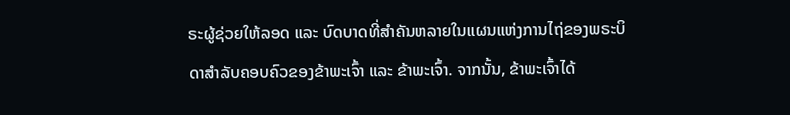ຣະຜູ້ຊ່ວຍໃຫ້ລອດ ແລະ ບົດບາດທີ່ສຳຄັນຫລາຍໃນແຜນແຫ່ງການໄຖ່ຂອງພຣະບິດາສຳລັບຄອບຄົວຂອງຂ້າພະເຈົ້າ ແລະ ຂ້າພະເຈົ້າ. ຈາກນັ້ນ, ຂ້າພະເຈົ້າໄດ້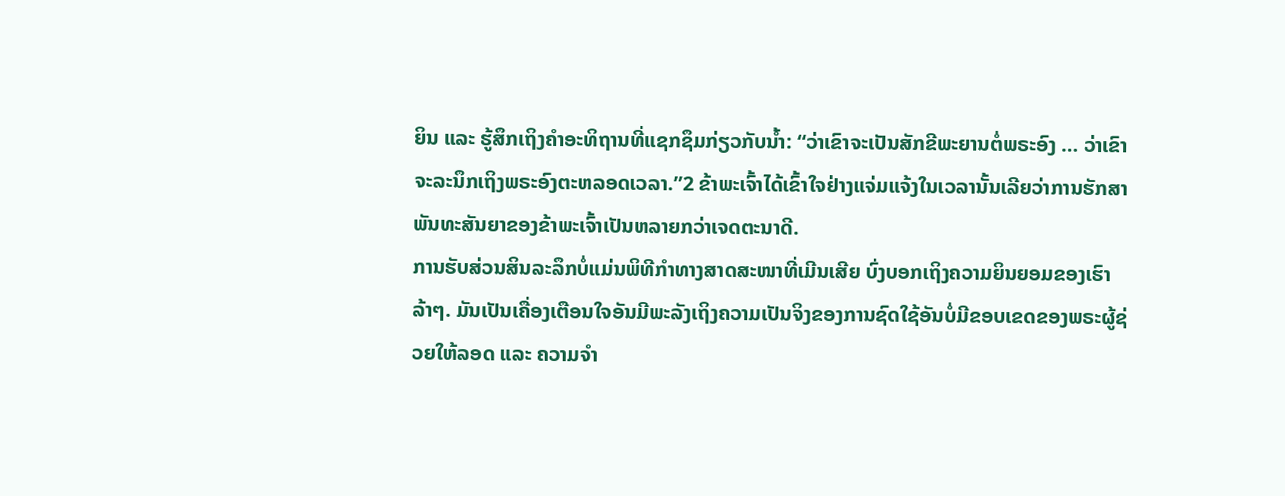ຍິນ ແລະ ຮູ້ສຶກເຖິງຄຳອະທິຖານທີ່ແຊກຊຶມກ່ຽວກັບນ້ຳ: “ວ່າເຂົາຈະເປັນສັກຂີພະຍານຕໍ່ພຣະອົງ … ວ່າເຂົາຈະລະນຶກເຖິງພຣະອົງຕະຫລອດເວລາ.”2 ຂ້າພະເຈົ້າໄດ້ເຂົ້າໃຈຢ່າງແຈ່ມແຈ້ງໃນເວລານັ້ນເລີຍວ່າການຮັກສາພັນທະສັນຍາຂອງຂ້າພະເຈົ້າເປັນຫລາຍກວ່າເຈດຕະນາດີ.
ການຮັບສ່ວນສິນລະລຶກບໍ່ແມ່ນພິທີກຳທາງສາດສະໜາທີ່ເມີນເສີຍ ບົ່ງບອກເຖິງຄວາມຍິນຍອມຂອງເຮົາລ້າໆ. ມັນເປັນເຄື່ອງເຕືອນໃຈອັນມີພະລັງເຖິງຄວາມເປັນຈິງຂອງການຊົດໃຊ້ອັນບໍ່ມີຂອບເຂດຂອງພຣະຜູ້ຊ່ວຍໃຫ້ລອດ ແລະ ຄວາມຈຳ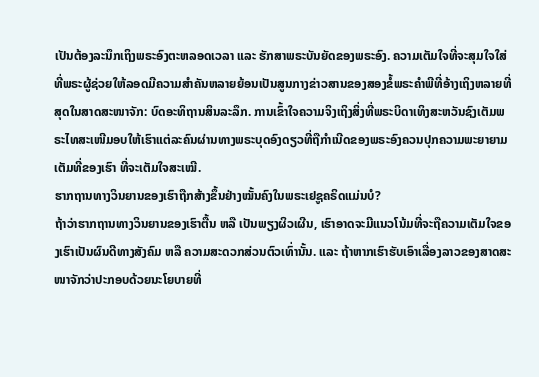ເປັນຕ້ອງລະນຶກເຖິງພຣະອົງຕະຫລອດເວລາ ແລະ ຮັກສາພຣະບັນຍັດຂອງພຣະອົງ. ຄວາມເຕັມໃຈທີ່ຈະສຸມໃຈໃສ່ທີ່ພຣະຜູ້ຊ່ວຍໃຫ້ລອດມີຄວາມສຳຄັນຫລາຍຍ້ອນເປັນສູນກາງຂ່າວສານຂອງສອງຂໍ້ພຣະຄຳພີທີ່ອ້າງເຖິງຫລາຍທີ່ສຸດໃນສາດສະໜາຈັກ: ບົດອະທິຖານສິນລະລຶກ. ການເຂົ້າໃຈຄວາມຈິງເຖິງສິ່ງທີ່ພຣະບິດາເທິງສະຫວັນຊົງເຕັມພຣະໄທສະເໜີມອບໃຫ້ເຮົາແຕ່ລະຄົນຜ່ານທາງພຣະບຸດອົງດຽວທີ່ຖືກຳເນີດຂອງພຣະອົງຄວນປຸກຄວາມພະຍາຍາມເຕັມທີ່ຂອງເຮົາ ທີ່ຈະເຕັມໃຈສະເໝີ.
ຮາກຖານທາງວິນຍານຂອງເຮົາຖືກສ້າງຂຶ້ນຢ່າງໝັ້ນຄົງໃນພຣະເຢຊູຄຣິດແມ່ນບໍ?
ຖ້າວ່າຮາກຖານທາງວິນຍານຂອງເຮົາຕື້ນ ຫລື ເປັນພຽງຜິວເຜີນ, ເຮົາອາດຈະມີແນວໂນ້ມທີ່ຈະຖືຄວາມເຕັມໃຈຂອງເຮົາເປັນຜົນດີທາງສັງຄົມ ຫລື ຄວາມສະດວກສ່ວນຕົວເທົ່ານັ້ນ. ແລະ ຖ້າຫາກເຮົາຮັບເອົາເລື່ອງລາວຂອງສາດສະໜາຈັກວ່າປະກອບດ້ວຍນະໂຍບາຍທີ່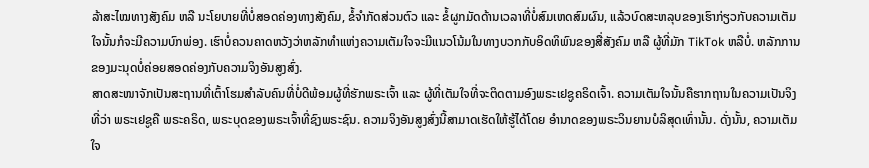ລ້າສະໄໝທາງສັງຄົມ ຫລື ນະໂຍບາຍທີ່ບໍ່ສອດຄ່ອງທາງສັງຄົມ, ຂໍ້ຈຳກັດສ່ວນຕົວ ແລະ ຂໍ້ຜູກມັດດ້ານເວລາທີ່ບໍ່ສົມເຫດສົມຜົນ, ແລ້ວບົດສະຫລຸບຂອງເຮົາກ່ຽວກັບຄວາມເຕັມໃຈນັ້ນກໍຈະມີຄວາມບົກພ່ອງ. ເຮົາບໍ່ຄວນຄາດຫວັງວ່າຫລັກທຳແຫ່ງຄວາມເຕັມໃຈຈະມີແນວໂນ້ມໃນທາງບວກກັບອິດທິພົນຂອງສື່ສັງຄົມ ຫລື ຜູ້ທີ່ມັກ TikTok ຫລືບໍ່. ຫລັກການຂອງມະນຸດບໍ່ຄ່ອຍສອດຄ່ອງກັບຄວາມຈິງອັນສູງສົ່ງ.
ສາດສະໜາຈັກເປັນສະຖານທີ່ເຕົ້າໂຮມສຳລັບຄົນທີ່ບໍ່ດີພ້ອມຜູ້ທີ່ຮັກພຣະເຈົ້າ ແລະ ຜູ້ທີ່ເຕັມໃຈທີ່ຈະຕິດຕາມອົງພຣະເຢຊູຄຣິດເຈົ້າ. ຄວາມເຕັມໃຈນັ້ນຄືຮາກຖານໃນຄວາມເປັນຈິງທີ່ວ່າ ພຣະເຢຊູຄື ພຣະຄຣິດ, ພຣະບຸດຂອງພຣະເຈົ້າທີ່ຊົງພຣະຊົນ. ຄວາມຈິງອັນສູງສົ່ງນີ້ສາມາດເຮັດໃຫ້ຮູ້ໄດ້ໂດຍ ອຳນາດຂອງພຣະວິນຍານບໍລິສຸດເທົ່ານັ້ນ. ດັ່ງນັ້ນ, ຄວາມເຕັມໃຈ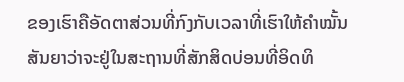ຂອງເຮົາຄືອັດຕາສ່ວນທີ່ກົງກັບເວລາທີ່ເຮົາໃຫ້ຄຳໝັ້ນສັນຍາວ່າຈະຢູ່ໃນສະຖານທີ່ສັກສິດບ່ອນທີ່ອິດທິ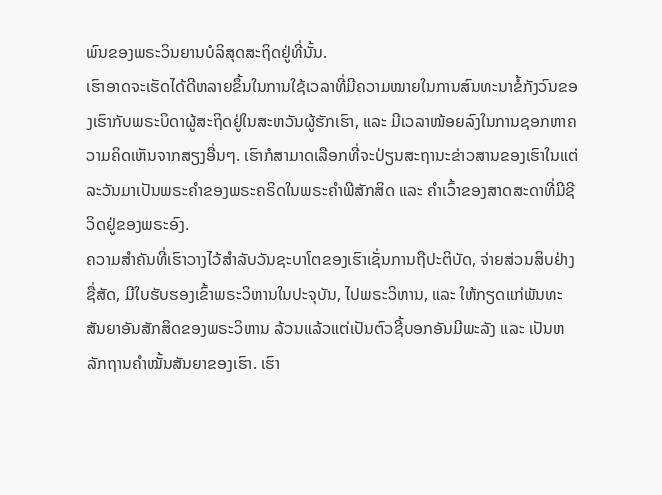ພົນຂອງພຣະວິນຍານບໍລິສຸດສະຖິດຢູ່ທີ່ນັ້ນ.
ເຮົາອາດຈະເຮັດໄດ້ດີຫລາຍຂຶ້ນໃນການໃຊ້ເວລາທີ່ມີຄວາມໝາຍໃນການສົນທະນາຂໍ້ກັງວົນຂອງເຮົາກັບພຣະບິດາຜູ້ສະຖິດຢູ່ໃນສະຫວັນຜູ້ຮັກເຮົາ, ແລະ ມີເວລາໜ້ອຍລົງໃນການຊອກຫາຄວາມຄິດເຫັນຈາກສຽງອື່ນໆ. ເຮົາກໍສາມາດເລືອກທີ່ຈະປ່ຽນສະຖານະຂ່າວສານຂອງເຮົາໃນແຕ່ລະວັນມາເປັນພຣະຄຳຂອງພຣະຄຣິດໃນພຣະຄຳພີສັກສິດ ແລະ ຄຳເວົ້າຂອງສາດສະດາທີ່ມີຊີວິດຢູ່ຂອງພຣະອົງ.
ຄວາມສຳຄັນທີ່ເຮົາວາງໄວ້ສຳລັບວັນຊະບາໂຕຂອງເຮົາເຊັ່ນການຖືປະຕິບັດ, ຈ່າຍສ່ວນສິບຢ່າງຊື່ສັດ, ມີໃບຮັບຮອງເຂົ້າພຣະວິຫານໃນປະຈຸບັນ, ໄປພຣະວິຫານ, ແລະ ໃຫ້ກຽດແກ່ພັນທະສັນຍາອັນສັກສິດຂອງພຣະວິຫານ ລ້ວນແລ້ວແຕ່ເປັນຕົວຊີ້ບອກອັນມີພະລັງ ແລະ ເປັນຫລັກຖານຄຳໝັ້ນສັນຍາຂອງເຮົາ. ເຮົາ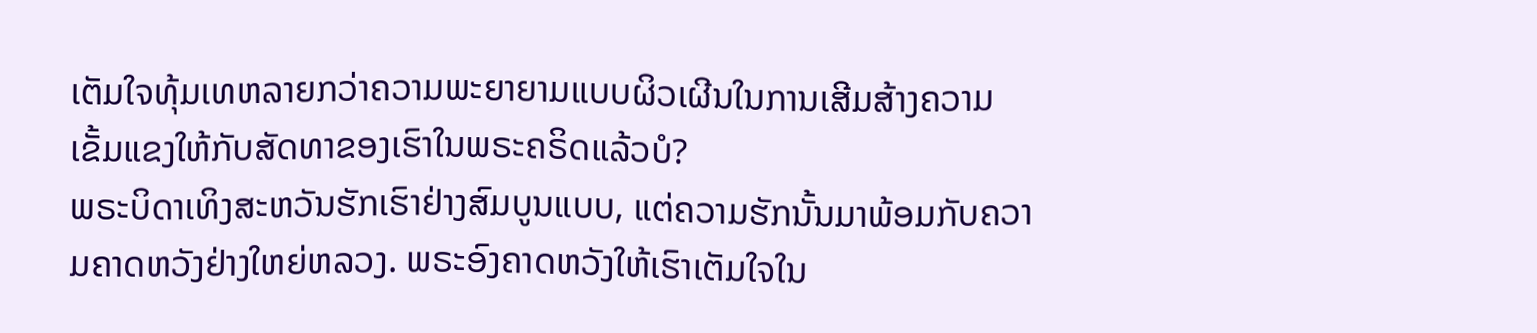ເຕັມໃຈທຸ້ມເທຫລາຍກວ່າຄວາມພະຍາຍາມແບບຜິວເຜີນໃນການເສີມສ້າງຄວາມເຂັ້ມແຂງໃຫ້ກັບສັດທາຂອງເຮົາໃນພຣະຄຣິດແລ້ວບໍ?
ພຣະບິດາເທິງສະຫວັນຮັກເຮົາຢ່າງສົມບູນແບບ, ແຕ່ຄວາມຮັກນັ້ນມາພ້ອມກັບຄວາມຄາດຫວັງຢ່າງໃຫຍ່ຫລວງ. ພຣະອົງຄາດຫວັງໃຫ້ເຮົາເຕັມໃຈໃນ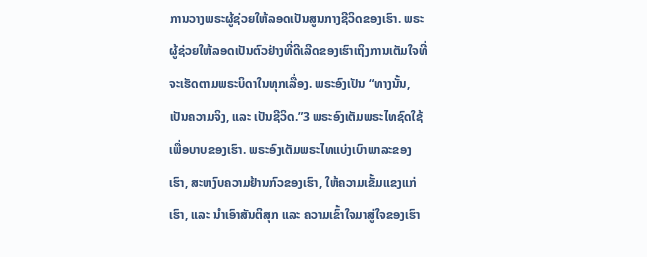ການວາງພຣະຜູ້ຊ່ວຍໃຫ້ລອດເປັນສູນກາງຊີວິດຂອງເຮົາ. ພຣະຜູ້ຊ່ວຍໃຫ້ລອດເປັນຕົວຢ່າງທີ່ດີເລີດຂອງເຮົາເຖິງການເຕັມໃຈທີ່ຈະເຮັດຕາມພຣະບິດາໃນທຸກເລື່ອງ. ພຣະອົງເປັນ “ທາງນັ້ນ, ເປັນຄວາມຈິງ, ແລະ ເປັນຊີວິດ.”3 ພຣະອົງເຕັມພຣະໄທຊົດໃຊ້ເພື່ອບາບຂອງເຮົາ. ພຣະອົງເຕັມພຣະໄທແບ່ງເບົາພາລະຂອງເຮົາ, ສະຫງົບຄວາມຢ້ານກົວຂອງເຮົາ, ໃຫ້ຄວາມເຂັ້ມແຂງແກ່ເຮົາ, ແລະ ນຳເອົາສັນຕິສຸກ ແລະ ຄວາມເຂົ້າໃຈມາສູ່ໃຈຂອງເຮົາ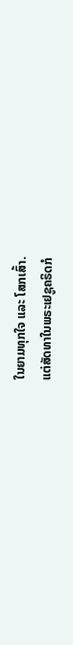ໃນຍາມທຸກໃຈ ແລະ ໂສກເສົ້າ.
ແຕ່ສັດທາໃນພຣະເຢຊູຄຣິດກໍ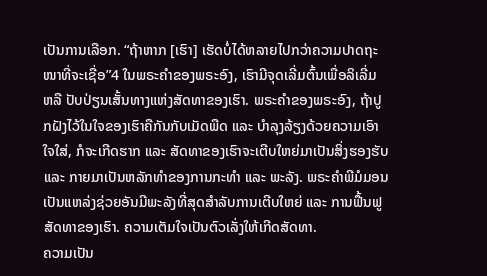ເປັນການເລືອກ. “ຖ້າຫາກ [ເຮົາ] ເຮັດບໍ່ໄດ້ຫລາຍໄປກວ່າຄວາມປາດຖະໜາທີ່ຈະເຊື່ອ”4 ໃນພຣະຄຳຂອງພຣະອົງ, ເຮົາມີຈຸດເລີ່ມຕົ້ນເພື່ອລິເລີ່ມ ຫລື ປັບປ່ຽນເສັ້ນທາງແຫ່ງສັດທາຂອງເຮົາ. ພຣະຄຳຂອງພຣະອົງ, ຖ້າປູກຝັງໄວ້ໃນໃຈຂອງເຮົາຄືກັນກັບເມັດພືດ ແລະ ບຳລຸງລ້ຽງດ້ວຍຄວາມເອົາໃຈໃສ່, ກໍຈະເກີດຮາກ ແລະ ສັດທາຂອງເຮົາຈະເຕີບໃຫຍ່ມາເປັນສິ່ງຮອງຮັບ ແລະ ກາຍມາເປັນຫລັກທຳຂອງການກະທຳ ແລະ ພະລັງ. ພຣະຄຳພີມໍມອນເປັນແຫລ່ງຊ່ວຍອັນມີພະລັງທີ່ສຸດສຳລັບການເຕີບໃຫຍ່ ແລະ ການຟື້ນຟູສັດທາຂອງເຮົາ. ຄວາມເຕັມໃຈເປັນຕົວເລັ່ງໃຫ້ເກີດສັດທາ.
ຄວາມເປັນ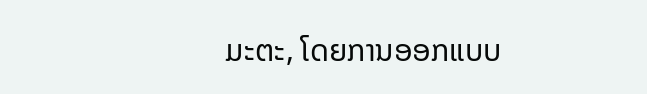ມະຕະ, ໂດຍການອອກແບບ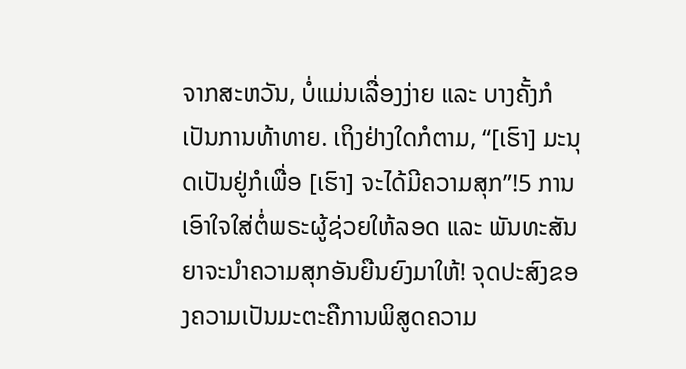ຈາກສະຫວັນ, ບໍ່ແມ່ນເລື່ອງງ່າຍ ແລະ ບາງຄັ້ງກໍເປັນການທ້າທາຍ. ເຖິງຢ່າງໃດກໍຕາມ, “[ເຮົາ] ມະນຸດເປັນຢູ່ກໍເພື່ອ [ເຮົາ] ຈະໄດ້ມີຄວາມສຸກ”!5 ການເອົາໃຈໃສ່ຕໍ່ພຣະຜູ້ຊ່ວຍໃຫ້ລອດ ແລະ ພັນທະສັນຍາຈະນຳຄວາມສຸກອັນຍືນຍົງມາໃຫ້! ຈຸດປະສົງຂອງຄວາມເປັນມະຕະຄືການພິສູດຄວາມ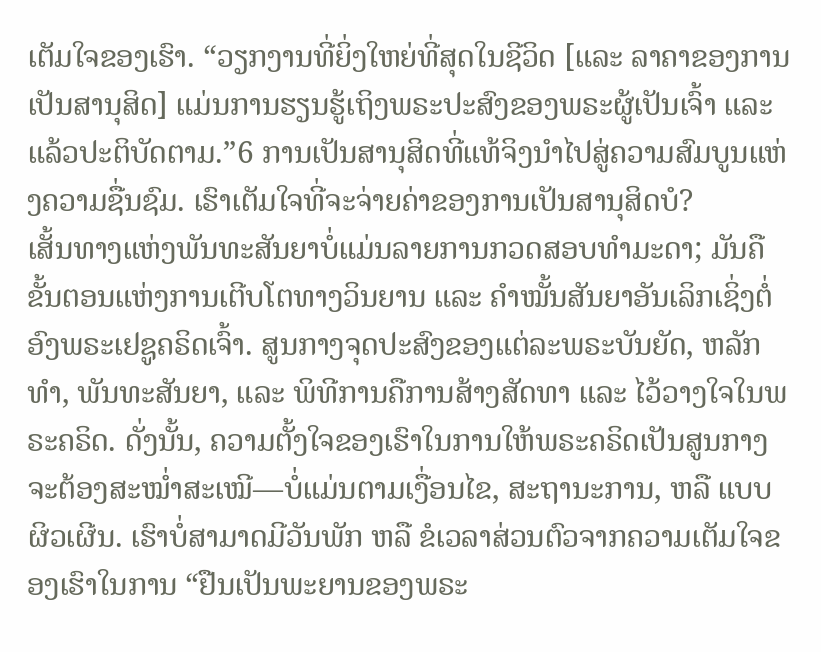ເຕັມໃຈຂອງເຮົາ. “ວຽກງານທີ່ຍິ່ງໃຫຍ່ທີ່ສຸດໃນຊີວິດ [ແລະ ລາຄາຂອງການເປັນສານຸສິດ] ແມ່ນການຮຽນຮູ້ເຖິງພຣະປະສົງຂອງພຣະຜູ້ເປັນເຈົ້າ ແລະ ແລ້ວປະຕິບັດຕາມ.”6 ການເປັນສານຸສິດທີ່ແທ້ຈິງນຳໄປສູ່ຄວາມສົມບູນແຫ່ງຄວາມຊື່ນຊົມ. ເຮົາເຕັມໃຈທີ່ຈະຈ່າຍຄ່າຂອງການເປັນສານຸສິດບໍ?
ເສັ້ນທາງແຫ່ງພັນທະສັນຍາບໍ່ແມ່ນລາຍການກວດສອບທຳມະດາ; ມັນຄືຂັ້ນຕອນແຫ່ງການເຕີບໂຕທາງວິນຍານ ແລະ ຄຳໝັ້ນສັນຍາອັນເລິກເຊິ່ງຕໍ່ອົງພຣະເຢຊູຄຣິດເຈົ້າ. ສູນກາງຈຸດປະສົງຂອງແຕ່ລະພຣະບັນຍັດ, ຫລັກທຳ, ພັນທະສັນຍາ, ແລະ ພິທີການຄືການສ້າງສັດທາ ແລະ ໄວ້ວາງໃຈໃນພຣະຄຣິດ. ດັ່ງນັ້ນ, ຄວາມຕັ້ງໃຈຂອງເຮົາໃນການໃຫ້ພຣະຄຣິດເປັນສູນກາງ ຈະຕ້ອງສະໝ່ຳສະເໝີ—ບໍ່ແມ່ນຕາມເງື່ອນໄຂ, ສະຖານະການ, ຫລື ແບບຜິວເຜີນ. ເຮົາບໍ່ສາມາດມີວັນພັກ ຫລື ຂໍເວລາສ່ວນຕົວຈາກຄວາມເຕັມໃຈຂອງເຮົາໃນການ “ຢືນເປັນພະຍານຂອງພຣະ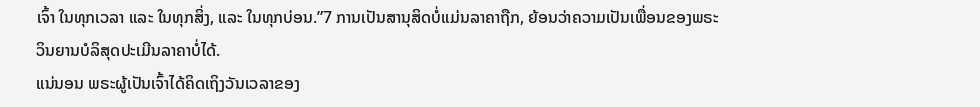ເຈົ້າ ໃນທຸກເວລາ ແລະ ໃນທຸກສິ່ງ, ແລະ ໃນທຸກບ່ອນ.”7 ການເປັນສານຸສິດບໍ່ແມ່ນລາຄາຖືກ, ຍ້ອນວ່າຄວາມເປັນເພື່ອນຂອງພຣະວິນຍານບໍລິສຸດປະເມີນລາຄາບໍ່ໄດ້.
ແນ່ນອນ ພຣະຜູ້ເປັນເຈົ້າໄດ້ຄິດເຖິງວັນເວລາຂອງ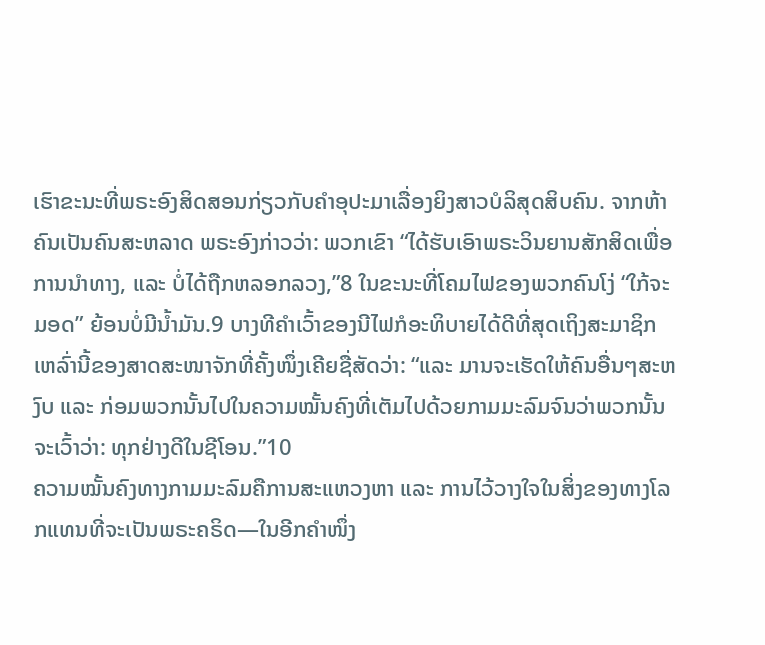ເຮົາຂະນະທີ່ພຣະອົງສິດສອນກ່ຽວກັບຄຳອຸປະມາເລື່ອງຍິງສາວບໍລິສຸດສິບຄົນ. ຈາກຫ້າຄົນເປັນຄົນສະຫລາດ ພຣະອົງກ່າວວ່າ: ພວກເຂົາ “ໄດ້ຮັບເອົາພຣະວິນຍານສັກສິດເພື່ອການນຳທາງ, ແລະ ບໍ່ໄດ້ຖືກຫລອກລວງ,”8 ໃນຂະນະທີ່ໂຄມໄຟຂອງພວກຄົນໂງ່ “ໃກ້ຈະມອດ” ຍ້ອນບໍ່ມີນ້ຳມັນ.9 ບາງທີຄຳເວົ້າຂອງນີໄຟກໍອະທິບາຍໄດ້ດີທີ່ສຸດເຖິງສະມາຊິກເຫລົ່ານີ້ຂອງສາດສະໜາຈັກທີ່ຄັ້ງໜຶ່ງເຄີຍຊື່ສັດວ່າ: “ແລະ ມານຈະເຮັດໃຫ້ຄົນອື່ນໆສະຫງົບ ແລະ ກ່ອມພວກນັ້ນໄປໃນຄວາມໝັ້ນຄົງທີ່ເຕັມໄປດ້ວຍກາມມະລົມຈົນວ່າພວກນັ້ນຈະເວົ້າວ່າ: ທຸກຢ່າງດີໃນຊີໂອນ.”10
ຄວາມໝັ້ນຄົງທາງກາມມະລົມຄືການສະແຫວງຫາ ແລະ ການໄວ້ວາງໃຈໃນສິ່ງຂອງທາງໂລກແທນທີ່ຈະເປັນພຣະຄຣິດ—ໃນອີກຄຳໜຶ່ງ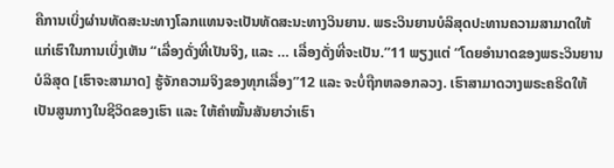ຄືການເບິ່ງຜ່ານທັດສະນະທາງໂລກແທນຈະເປັນທັດສະນະທາງວິນຍານ. ພຣະວິນຍານບໍລິສຸດປະທານຄວາມສາມາດໃຫ້ແກ່ເຮົາໃນການເບິ່ງເຫັນ “ເລື່ອງດັ່ງທີ່ເປັນຈິງ, ແລະ … ເລື່ອງດັ່ງທີ່ຈະເປັນ.”11 ພຽງແຕ່ “ໂດຍອຳນາດຂອງພຣະວິນຍານບໍລິສຸດ [ເຮົາຈະສາມາດ] ຮູ້ຈັກຄວາມຈິງຂອງທຸກເລື່ອງ”12 ແລະ ຈະບໍ່ຖືກຫລອກລວງ. ເຮົາສາມາດວາງພຣະຄຣິດໃຫ້ເປັນສູນກາງໃນຊີວິດຂອງເຮົາ ແລະ ໃຫ້ຄຳໝັ້ນສັນຍາວ່າເຮົາ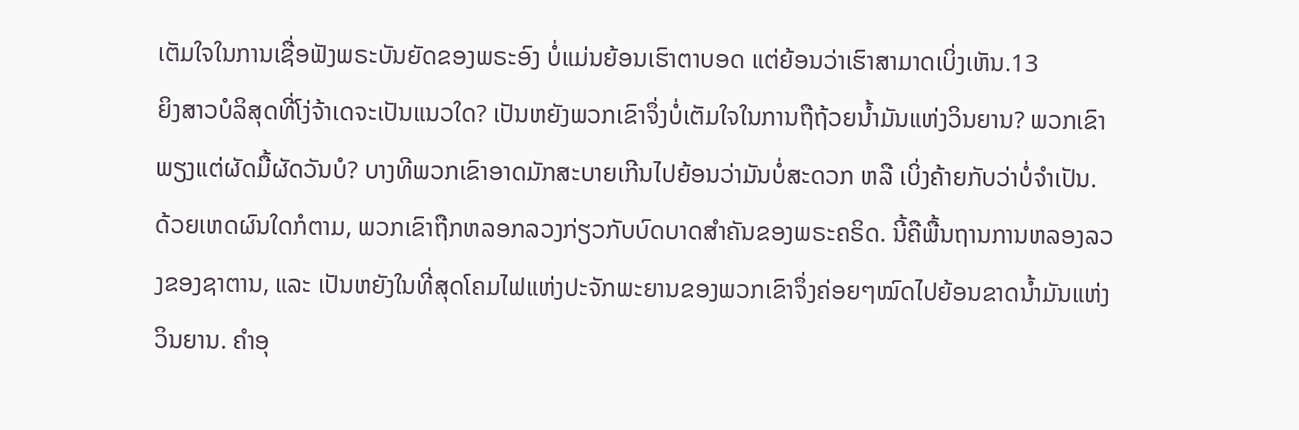ເຕັມໃຈໃນການເຊື່ອຟັງພຣະບັນຍັດຂອງພຣະອົງ ບໍ່ແມ່ນຍ້ອນເຮົາຕາບອດ ແຕ່ຍ້ອນວ່າເຮົາສາມາດເບິ່ງເຫັນ.13
ຍິງສາວບໍລິສຸດທີ່ໂງ່ຈ້າເດຈະເປັນແນວໃດ? ເປັນຫຍັງພວກເຂົາຈຶ່ງບໍ່ເຕັມໃຈໃນການຖືຖ້ວຍນ້ຳມັນແຫ່ງວິນຍານ? ພວກເຂົາພຽງແຕ່ຜັດມື້ຜັດວັນບໍ? ບາງທີພວກເຂົາອາດມັກສະບາຍເກີນໄປຍ້ອນວ່າມັນບໍ່ສະດວກ ຫລື ເບິ່ງຄ້າຍກັບວ່າບໍ່ຈຳເປັນ. ດ້ວຍເຫດຜົນໃດກໍຕາມ, ພວກເຂົາຖືກຫລອກລວງກ່ຽວກັບບົດບາດສຳຄັນຂອງພຣະຄຣິດ. ນີ້ຄືພື້ນຖານການຫລອງລວງຂອງຊາຕານ, ແລະ ເປັນຫຍັງໃນທີ່ສຸດໂຄມໄຟແຫ່ງປະຈັກພະຍານຂອງພວກເຂົາຈຶ່ງຄ່ອຍໆໝົດໄປຍ້ອນຂາດນ້ຳມັນແຫ່ງວິນຍານ. ຄຳອຸ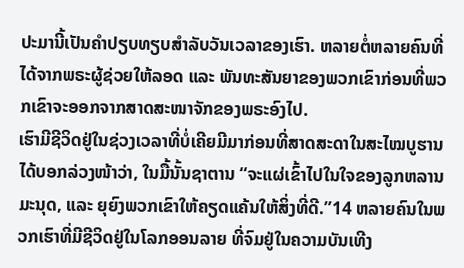ປະມານີ້ເປັນຄຳປຽບທຽບສຳລັບວັນເວລາຂອງເຮົາ. ຫລາຍຕໍ່ຫລາຍຄົນທີ່ໄດ້ຈາກພຣະຜູ້ຊ່ວຍໃຫ້ລອດ ແລະ ພັນທະສັນຍາຂອງພວກເຂົາກ່ອນທີ່ພວກເຂົາຈະອອກຈາກສາດສະໜາຈັກຂອງພຣະອົງໄປ.
ເຮົາມີຊີວິດຢູ່ໃນຊ່ວງເວລາທີ່ບໍ່ເຄີຍມີມາກ່ອນທີ່ສາດສະດາໃນສະໄໝບູຮານໄດ້ບອກລ່ວງໜ້າວ່າ, ໃນມື້ນັ້ນຊາຕານ “ຈະແຜ່ເຂົ້າໄປໃນໃຈຂອງລູກຫລານມະນຸດ, ແລະ ຍຸຍົງພວກເຂົາໃຫ້ຄຽດແຄ້ນໃຫ້ສິ່ງທີ່ດີ.”14 ຫລາຍຄົນໃນພວກເຮົາທີ່ມີຊີວິດຢູ່ໃນໂລກອອນລາຍ ທີ່ຈົມຢູ່ໃນຄວາມບັນເທີງ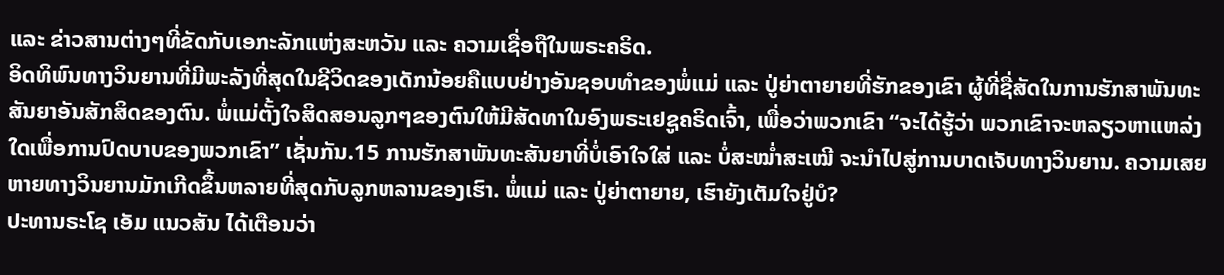ແລະ ຂ່າວສານຕ່າງໆທີ່ຂັດກັບເອກະລັກແຫ່ງສະຫວັນ ແລະ ຄວາມເຊື່ອຖືໃນພຣະຄຣິດ.
ອິດທິພົນທາງວິນຍານທີ່ມີພະລັງທີ່ສຸດໃນຊີວິດຂອງເດັກນ້ອຍຄືແບບຢ່າງອັນຊອບທຳຂອງພໍ່ແມ່ ແລະ ປູ່ຍ່າຕາຍາຍທີ່ຮັກຂອງເຂົາ ຜູ້ທີ່ຊື່ສັດໃນການຮັກສາພັນທະສັນຍາອັນສັກສິດຂອງຕົນ. ພໍ່ແມ່ຕັ້ງໃຈສິດສອນລູກໆຂອງຕົນໃຫ້ມີສັດທາໃນອົງພຣະເຢຊູຄຣິດເຈົ້າ, ເພື່ອວ່າພວກເຂົາ “ຈະໄດ້ຮູ້ວ່າ ພວກເຂົາຈະຫລຽວຫາແຫລ່ງໃດເພື່ອການປົດບາບຂອງພວກເຂົາ” ເຊັ່ນກັນ.15 ການຮັກສາພັນທະສັນຍາທີ່ບໍ່ເອົາໃຈໃສ່ ແລະ ບໍ່ສະໝ່ຳສະເໝີ ຈະນຳໄປສູ່ການບາດເຈັບທາງວິນຍານ. ຄວາມເສຍຫາຍທາງວິນຍານມັກເກີດຂຶ້ນຫລາຍທີ່ສຸດກັບລູກຫລານຂອງເຮົາ. ພໍ່ແມ່ ແລະ ປູ່ຍ່າຕາຍາຍ, ເຮົາຍັງເຕັມໃຈຢູ່ບໍ?
ປະທານຣະໂຊ ເອັມ ແນວສັນ ໄດ້ເຕືອນວ່າ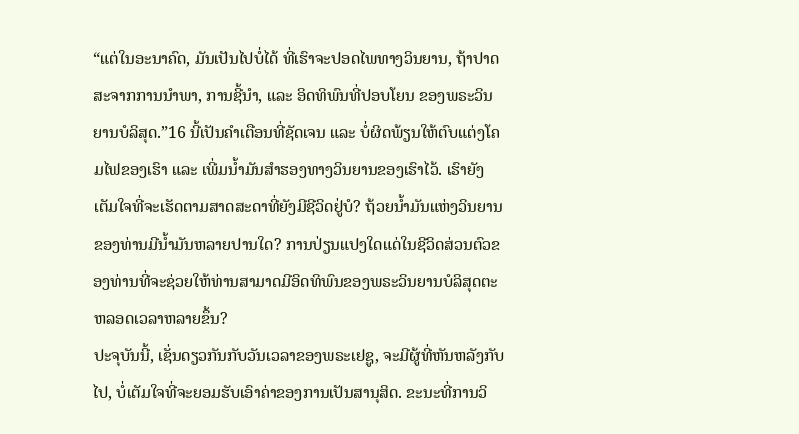“ແຕ່ໃນອະນາຄົດ, ມັນເປັນໄປບໍ່ໄດ້ ທີ່ເຮົາຈະປອດໄພທາງວິນຍານ, ຖ້າປາດສະຈາກການນຳພາ, ການຊີ້ນຳ, ແລະ ອິດທິພົນທີ່ປອບໂຍນ ຂອງພຣະວິນຍານບໍລິສຸດ.”16 ນີ້ເປັນຄຳເຕືອນທີ່ຊັດເຈນ ແລະ ບໍ່ຜິດພ້ຽນໃຫ້ຕົບແຕ່ງໂຄມໄຟຂອງເຮົາ ແລະ ເພີ່ມນ້ຳມັນສຳຮອງທາງວິນຍານຂອງເຮົາໄວ້. ເຮົາຍັງເຕັມໃຈທີ່ຈະເຮັດຕາມສາດສະດາທີ່ຍັງມີຊີວິດຢູ່ບໍ? ຖ້ວຍນ້ຳມັນແຫ່ງວິນຍານຂອງທ່ານມີນ້ຳມັນຫລາຍປານໃດ? ການປ່ຽນແປງໃດແດ່ໃນຊີວິດສ່ວນຕົວຂອງທ່ານທີ່ຈະຊ່ວຍໃຫ້ທ່ານສາມາດມີອິດທິພົນຂອງພຣະວິນຍານບໍລິສຸດຕະຫລອດເວລາຫລາຍຂຶ້ນ?
ປະຈຸບັນນີ້, ເຊັ່ນດຽວກັນກັບວັນເວລາຂອງພຣະເຢຊູ, ຈະມີຜູ້ທີ່ຫັນຫລັງກັບໄປ, ບໍ່ເຕັມໃຈທີ່ຈະຍອມຮັບເອົາຄ່າຂອງການເປັນສານຸສິດ. ຂະນະທີ່ການວິ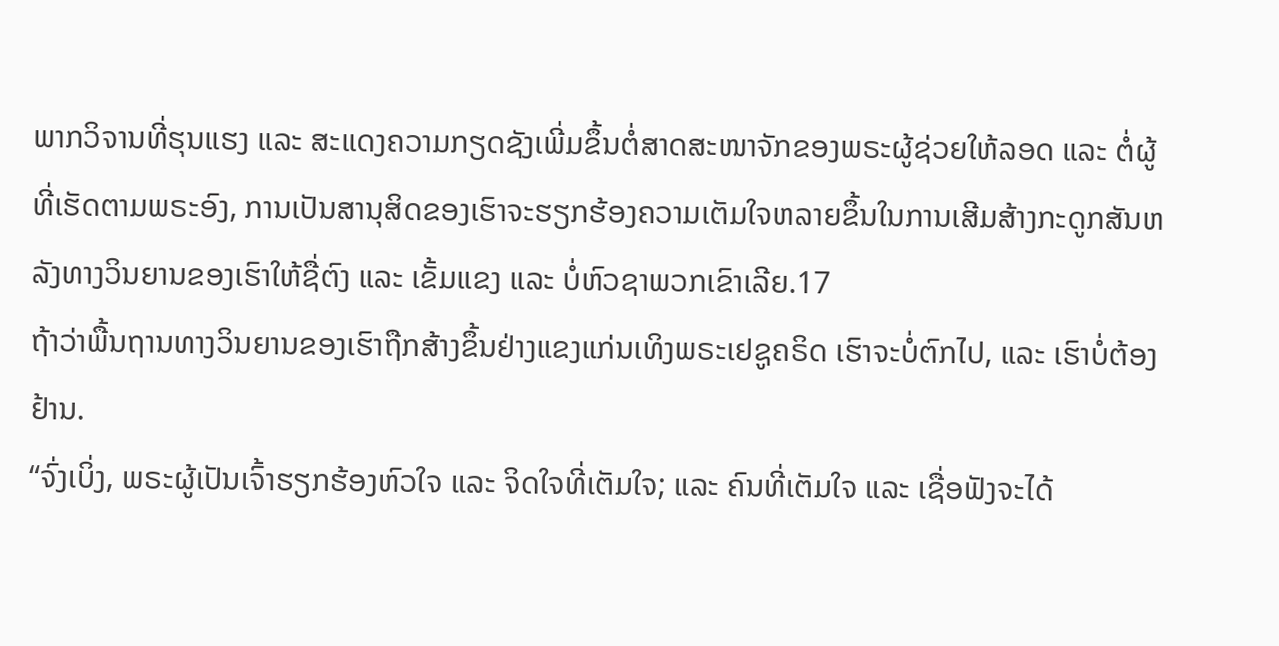ພາກວິຈານທີ່ຮຸນແຮງ ແລະ ສະແດງຄວາມກຽດຊັງເພີ່ມຂຶ້ນຕໍ່ສາດສະໜາຈັກຂອງພຣະຜູ້ຊ່ວຍໃຫ້ລອດ ແລະ ຕໍ່ຜູ້ທີ່ເຮັດຕາມພຣະອົງ, ການເປັນສານຸສິດຂອງເຮົາຈະຮຽກຮ້ອງຄວາມເຕັມໃຈຫລາຍຂຶ້ນໃນການເສີມສ້າງກະດູກສັນຫລັງທາງວິນຍານຂອງເຮົາໃຫ້ຊື່ຕົງ ແລະ ເຂັ້ມແຂງ ແລະ ບໍ່ຫົວຊາພວກເຂົາເລີຍ.17
ຖ້າວ່າພື້ນຖານທາງວິນຍານຂອງເຮົາຖືກສ້າງຂຶ້ນຢ່າງແຂງແກ່ນເທິງພຣະເຢຊູຄຣິດ ເຮົາຈະບໍ່ຕົກໄປ, ແລະ ເຮົາບໍ່ຕ້ອງຢ້ານ.
“ຈົ່ງເບິ່ງ, ພຣະຜູ້ເປັນເຈົ້າຮຽກຮ້ອງຫົວໃຈ ແລະ ຈິດໃຈທີ່ເຕັມໃຈ; ແລະ ຄົນທີ່ເຕັມໃຈ ແລະ ເຊື່ອຟັງຈະໄດ້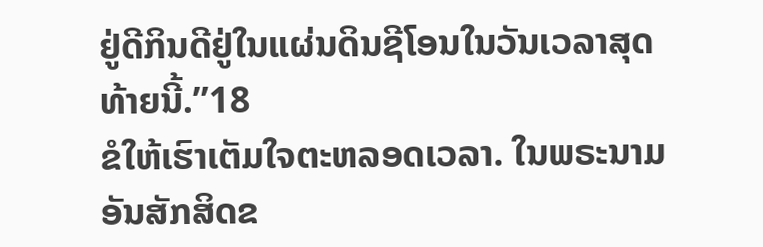ຢູ່ດີກິນດີຢູ່ໃນແຜ່ນດິນຊີໂອນໃນວັນເວລາສຸດທ້າຍນີ້.”18
ຂໍໃຫ້ເຮົາເຕັມໃຈຕະຫລອດເວລາ. ໃນພຣະນາມອັນສັກສິດຂ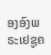ອງອົງພຣະເຢຊູຄ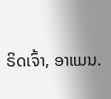ຣິດເຈົ້າ, ອາແມນ.